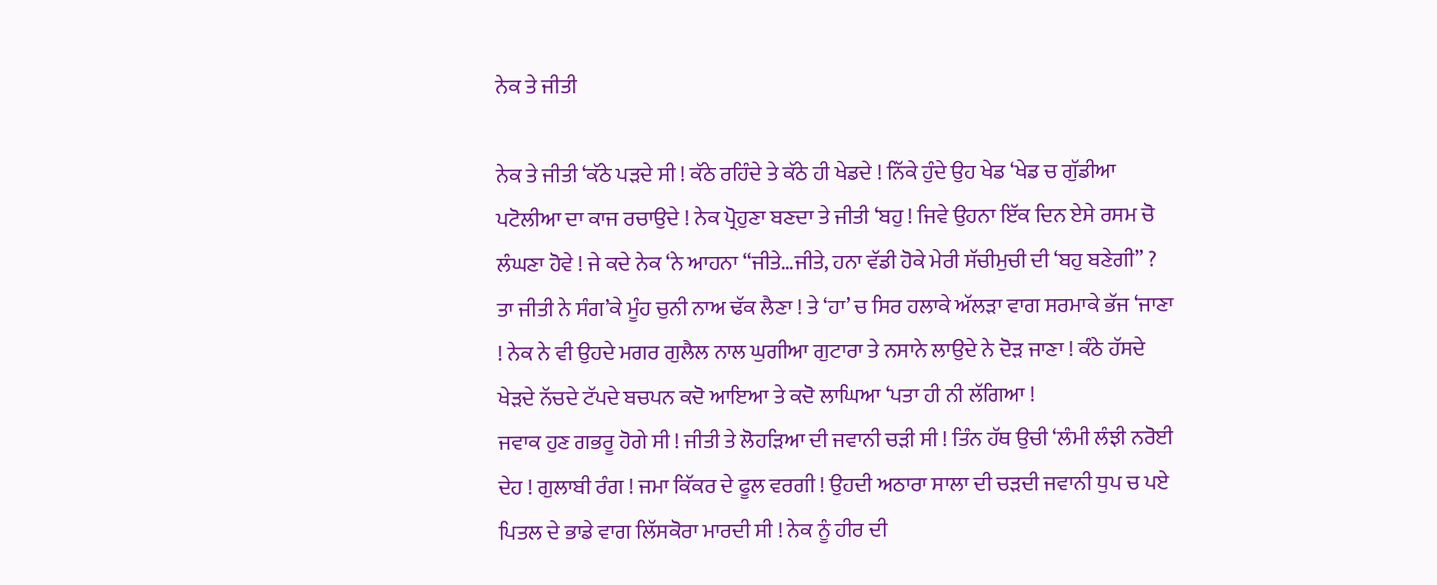ਨੇਕ ਤੇ ਜੀਤੀ

ਨੇਕ ਤੇ ਜੀਤੀ ‘ਕੱਠੇ ਪੜਦੇ ਸੀ ! ਕੱਠੇ ਰਹਿੰਦੇ ਤੇ ਕੱਠੇ ਹੀ ਖੇਡਦੇ ! ਨਿੱਕੇ ਹੁੰਦੇ ਉਹ ਖੇਡ ‘ਖੇਡ ਚ ਗੁੱਡੀਆ ਪਟੋਲੀਆ ਦਾ ਕਾਜ ਰਚਾਉਦੇ ! ਨੇਕ ਪ੍ਰੋਹੁਣਾ ਬਣਦਾ ਤੇ ਜੀਤੀ ‘ਬਹੁ ! ਜਿਵੇ ਉਹਨਾ ਇੱਕ ਦਿਨ ਏਸੇ ਰਸਮ ਚੋ ਲੰਘਣਾ ਹੋਵੇ ! ਜੇ ਕਦੇ ਨੇਕ ‘ਨੇ ਆਹਨਾ “ਜੀਤੇ…ਜੀਤੇ, ਹਨਾ ਵੱਡੀ ਹੋਕੇ ਮੇਰੀ ਸੱਚੀਮੁਚੀ ਦੀ ‘ਬਹੁ ਬਣੇਗੀ” ? ਤਾ ਜੀਤੀ ਨੇ ਸੰਗ’ਕੇ ਮੂੰਹ ਚੁਨੀ ਨਾਅ ਢੱਕ ਲੈਣਾ ! ਤੇ ‘ਹਾ’ ਚ ਸਿਰ ਹਲਾਕੇ ਅੱਲੜਾ ਵਾਗ ਸਰਮਾਕੇ ਭੱਜ ‘ਜਾਣਾ ! ਨੇਕ ਨੇ ਵੀ ਉਹਦੇ ਮਗਰ ਗੁਲੈਲ ਨਾਲ ਘੁਗੀਆ ਗੁਟਾਰਾ ਤੇ ਨਸਾਨੇ ਲਾਉਦੇ ਨੇ ਦੋੜ ਜਾਣਾ ! ਕੰਠੇ ਹੱਸਦੇ ਖੇੜਦੇ ਨੱਚਦੇ ਟੱਪਦੇ ਬਚਪਨ ਕਦੋ ਆਇਆ ਤੇ ਕਦੋ ਲਾਘਿਆ ‘ਪਤਾ ਹੀ ਨੀ ਲੱਗਿਆ !
ਜਵਾਕ ਹੁਣ ਗਭਰੂ ਹੋਗੇ ਸੀ ! ਜੀਤੀ ਤੇ ਲੋਹੜਿਆ ਦੀ ਜਵਾਨੀ ਚੜੀ ਸੀ ! ਤਿੰਨ ਹੱਥ ਉਚੀ ‘ਲੰਮੀ ਲੰਝੀ ਨਰੋਈ ਦੇਹ ! ਗੁਲਾਬੀ ਰੰਗ ! ਜਮਾ ਕਿੱਕਰ ਦੇ ਫੂਲ ਵਰਗੀ ! ਉਹਦੀ ਅਠਾਰਾ ਸਾਲਾ ਦੀ ਚੜਦੀ ਜਵਾਨੀ ਧੁਪ ਚ ਪਏ ਪਿਤਲ ਦੇ ਭਾਡੇ ਵਾਗ ਲਿੱਸਕੋਰਾ ਮਾਰਦੀ ਸੀ ! ਨੇਕ ਨੂੰ ਹੀਰ ਦੀ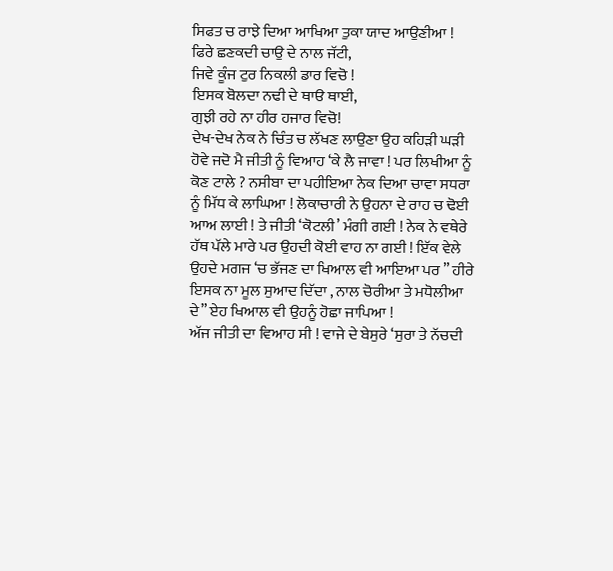ਸਿਫਤ ਚ ਰਾਝੇ ਦਿਆ ਆਖਿਆ ਤੁਕਾ ਯਾਦ ਆਉਣੀਆ !
ਫਿਰੇ ਛਣਕਦੀ ਚਾਉ ਦੇ ਨਾਲ ਜੱਟੀ,
ਜਿਵੇ ਕੂੰਜ ਟੁਰ ਨਿਕਲੀ ਡਾਰ ਵਿਚੋ !
ਇਸਕ ਬੋਲਦਾ ਨਢੀ ਦੇ ਥਾੳ ਥਾਈ,
ਗੁਝੀ ਰਹੇ ਨਾ ਹੀਰ ਹਜਾਰ ਵਿਚੋ!
ਦੇਖ-ਦੇਖ ਨੇਕ ਨੇ ਚਿੰਤ ਚ ਲੱਖਣ ਲਾਉਣਾ ਉਹ ਕਹਿੜੀ ਘੜੀ ਹੋਵੇ ਜਦੋ ਮੈ ਜੀਤੀ ਨੂੰ ਵਿਆਹ ‘ਕੇ ਲੈ ਜਾਵਾ ! ਪਰ ਲਿਖੀਆ ਨੂੰ ਕੋਣ ਟਾਲੇ ? ਨਸੀਬਾ ਦਾ ਪਹੀਇਆ ਨੇਕ ਦਿਆ ਚਾਵਾ ਸਧਰਾ ਨੂੰ ਮਿੱਧ ਕੇ ਲਾਘਿਆ ! ਲੋਕਾਚਾਰੀ ਨੇ ਉਹਨਾ ਦੇ ਰਾਹ ਚ ਢੋਈ ਆਅ ਲਾਈ ! ਤੇ ਜੀਤੀ ‘ਕੋਟਲੀ’ ਮੰਗੀ ਗਈ ! ਨੇਕ ਨੇ ਵਥੇਰੇ ਹੱਥ ਪੱਲੇ ਮਾਰੇ ਪਰ ਉਹਦੀ ਕੋਈ ਵਾਹ ਨਾ ਗਈ ! ਇੱਕ ਵੇਲੇ ਉਹਦੇ ਮਗਜ ‘ਚ ਭੱਜਣ ਦਾ ਖਿਆਲ ਵੀ ਆਇਆ ਪਰ ” ਹੀਰੇ ਇਸਕ ਨਾ ਮੂਲ ਸੁਆਦ ਦਿੱਦਾ , ਨਾਲ ਚੋਰੀਆ ਤੇ ਮਧੋਲੀਆ ਦੇ” ਏਹ ਖਿਆਲ ਵੀ ਉਹਨੂੰ ਹੋਛਾ ਜਾਪਿਆ !
ਅੱਜ ਜੀਤੀ ਦਾ ਵਿਆਹ ਸੀ ! ਵਾਜੇ ਦੇ ਬੇਸੁਰੇ ‘ਸੁਰਾ ਤੇ ਨੱਚਦੀ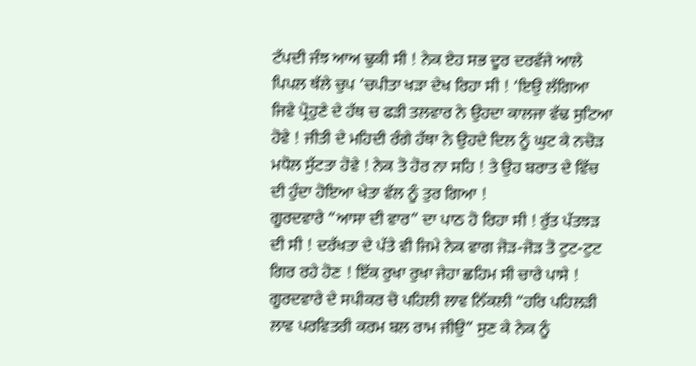ਟੱਪਦੀ ਜੰਝ ਆਅ ਢੁਕੀ ਸੀ ! ਨੇਕ ਏਹ ਸਭ ਦੂਰ ਦਰਵੱਜੇ ਆਲੇ ਪਿਪਲ ਥੱਲੇ ਚੁਪ ‘ਚਪੀਤਾ ਖੜਾ ਦੇਖ ਰਿਹਾ ਸੀ ! ‘ਇਉ ਲੱਗਿਆ ਜਿਵੇ ਪ੍ਰੋਹੁਣੇ ਦੇ ਹੱਥ ਚ ਫੜੀ ਤਲਵਾਰ ਨੇ ਉਹਦਾ ਕਾਲਜਾ ਵੱਢ ਸੁਟਿਆ ਹੋਵੇ ! ਜੀਤੀ ਦੇ ਮਹਿਦੀ ਰੰਗੇ ਹੱਥਾ ਨੇ ਉਹਦੇ ਦਿਲ ਨੂੰ ਘੁਟ ਕੇ ਨਚੋੜ ਮਧੋਲ ਸੁੱਟਤਾ ਹੋਵੇ ! ਨੇਕ ਤੋ ਹੋਰ ਨਾ ਸਹਿ ! ਤੇ ਉਹ ਬਰਾਤ ਦੇ ਵਿੱਚ ਦੀ ਹੁੰਦਾ ਹੋਇਆ ਖੇਤਾ ਵੱਲ ਨੂੰ ਤੁਰ ਗਿਆ !
ਗੂਰਦਵਾਰੇ “ਆਸਾ ਦੀ ਵਾਰ” ਦਾ ਪਾਠ ਹੋ ਰਿਹਾ ਸੀ ! ਰੁੱਤ ਪੱਤਝੜ ਦੀ ਸੀ ! ਦਰੱਖਤਾ ਦੇ ਪੱਤੇ ਵੀ ਜਿਮੇ ਨੇਕ ਵਾਗ ਜੋੜ-ਜੋੜ ਤੋ ਟੁਟ-ਟੁਟ ਗਿਰ ਰਹੇ ਹੋਣ ! ਇੱਕ ਰੁਖਾ ਰੁਖਾ ਜੇਹਾ ਛਹਿਮ ਸੀ ਚਾਰੇ ਪਾਸੇ !
ਗੂਰਦਵਾਰੇ ਦੇ ਸਪੀਕਰ ਚੋ ਪਹਿਲੀ ਲਾਵ ਨਿੱਕਲੀ “ਹਰਿ ਪਹਿਲੜੀ ਲਾਵ ਪਰਵਿਤਰੀ ਕਰਮ ਬਲ ਰਾਮ ਜੀਉ” ਸੁਣ ਕੇ ਨੇਕ ਨੂੰ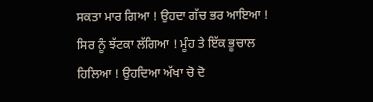ਸਕਤਾ ਮਾਰ ਗਿਆ ! ਉਹਦਾ ਗੱਚ ਭਰ ਆਇਆ ! ਸਿਰ ਨੂੰ ਝੱਟਕਾ ਲੱਗਿਆ ! ਮੂੰਹ ਤੇ ਇੱਕ ਭੂਚਾਲ ਹਿਲਿਆ ! ਉਹਦਿਆ ਅੱਖਾ ਚੋ ਦੋ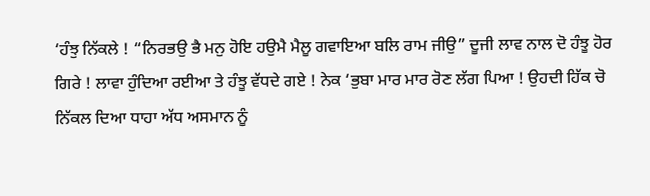‘ਹੰਝੁ ਨਿੱਕਲੇ ! “ਨਿਰਭਉ ਭੈ ਮਨੁ ਹੋਇ ਹਉਮੈ ਮੈਲੂ ਗਵਾਇਆ ਬਲਿ ਰਾਮ ਜੀਉ” ਦੂਜੀ ਲਾਵ ਨਾਲ ਦੋ ਹੰਝੂ ਹੋਰ ਗਿਰੇ ! ਲਾਵਾ ਹੁੰਦਿਆ ਰਈਆ ਤੇ ਹੰਝੂ ਵੱਧਦੇ ਗਏ ! ਨੇਕ ‘ਭੁਬਾ ਮਾਰ ਮਾਰ ਰੋਣ ਲੱਗ ਪਿਆ ! ਉਹਦੀ ਹਿੱਕ ਚੋ ਨਿੱਕਲ ਦਿਆ ਧਾਹਾ ਅੱਧ ਅਸਮਾਨ ਨੂੰ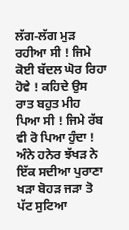ਲੱਗ-ਲੱਗ ਮੁੜ ਰਹੀਆ ਸੀ ! ਜਿਮੇ ਕੋਈ ਬੱਦਲ ਘੋਰ ਰਿਹਾ ਹੋਵੇ ! ਕਹਿਦੇ ਉਸ ਰਾਤ ਬਹੁਤ ਮੀਹ ਪਿਆ ਸੀ ! ਜਿਮੇ ਰੱਬ ਵੀ ਰੋ ਪਿਆ ਹੁੰਦਾ ! ਅੰਨੇ ਹਨੇਰ ਝੱਖੜ ਨੇ ਇੱਕ ਸਦੀਆ ਪੁਰਾਣਾ ਖੜਾ ਬੋਹੜ ਜੜਾ ਤੋ ਪੱਟ ਸੁਟਿਆ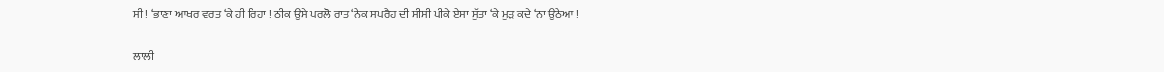ਸੀ ! ‘ਭਾਣਾ ਆਖਰ ਵਰਤ ‘ਕੇ ਹੀ ਰਿਹਾ ! ਠੀਕ ਉਸੇ ਪਰਲੋ ਰਾਤ ‘ਨੇਕ ਸਪਰੈਹ ਦੀ ਸੀਸੀ ਪੀਕੇ ਏਸਾ ਸੁੱਤਾ ‘ਕੇ ਮੁੜ ਕਦੇ ‘ਨਾ ਉਠੇਆ !

ਲਾਲੀ